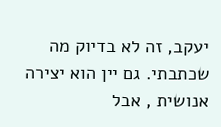יעקב, זה לא בדיוק מה שכתבתי. גם יין הוא יצירה אנושית , אבל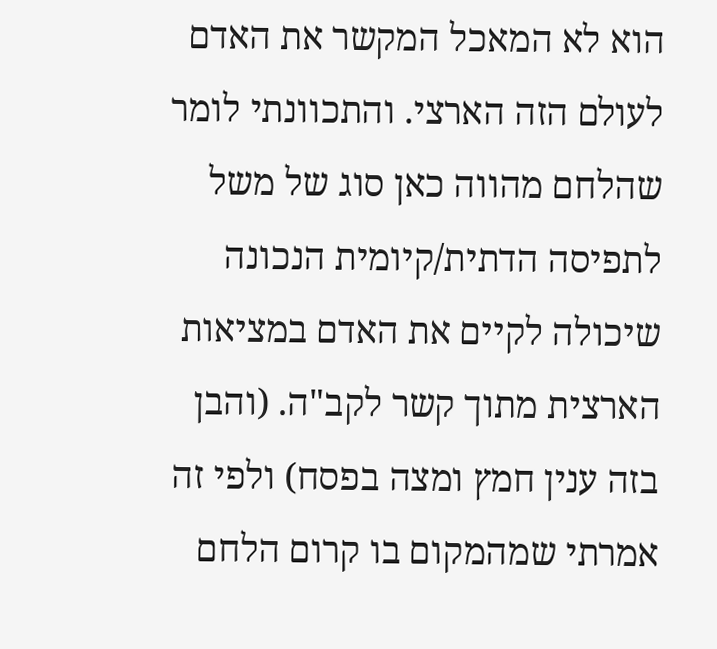הוא לא המאכל המקשר את האדם לעולם הזה הארצי. והתכוונתי לומר שהלחם מהווה כאן סוג של משל לתפיסה הדתית/קיומית הנכונה שיכולה לקיים את האדם במציאות הארצית מתוך קשר לקב"ה. (והבן בזה ענין חמץ ומצה בפסח) ולפי זה אמרתי שמהמקום בו קרום הלחם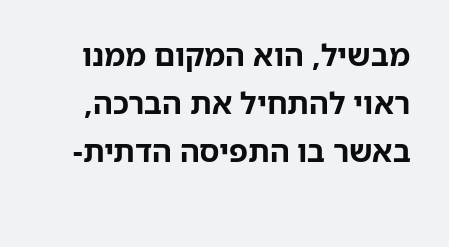מבשיל, הוא המקום ממנו ראוי להתחיל את הברכה, באשר בו התפיסה הדתית-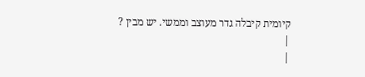קיומית קיבלה גדר מעוצב וממשי. יש מבין ?
|
|